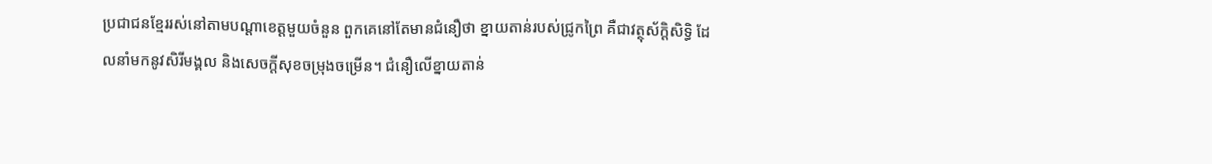ប្រជាជនខ្មែររស់នៅតាមបណ្តាខេត្តមួយចំនួន ពួកគេនៅតែមានជំនឿថា ខ្នាយតាន់របស់ជ្រូកព្រៃ គឺជាវត្ថុស័ក្តិសិទ្ធិ ដែលនាំមកនូវសិរីមង្គល និងសេចក្តីសុខចម្រុងចម្រើន។ ជំនឿលើខ្នាយតាន់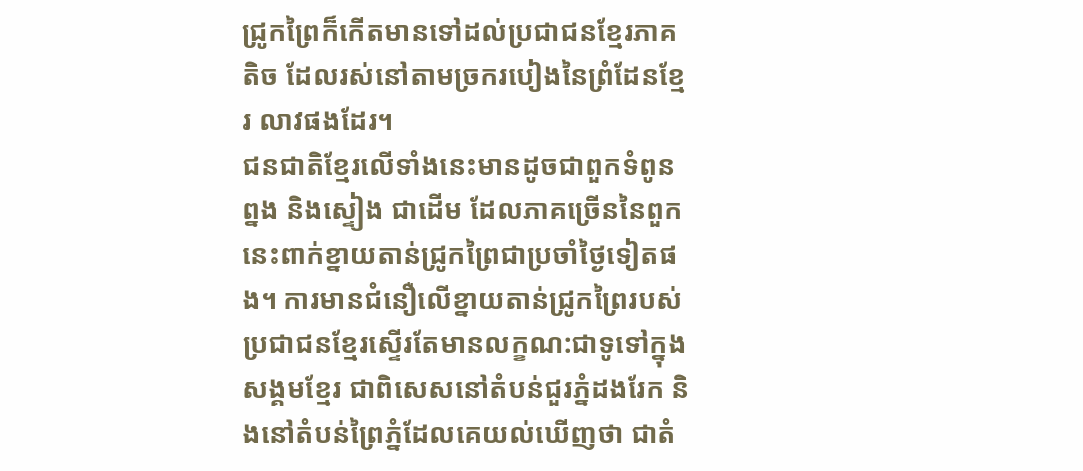ជ្រូកព្រៃក៏កើតមានទៅដល់ប្រជាជនខ្មែរភាគតិច ដែលរស់នៅតាមច្រករបៀងនៃព្រំដែនខ្មែរ លាវផងដែរ។
ជនជាតិខ្មែរលើទាំងនេះមានដូចជាពួកទំពូន ព្នង និងស្ទៀង ជាដើម ដែលភាគច្រើននៃពួកនេះពាក់ខ្នាយតាន់ជ្រូកព្រៃជាប្រចាំថ្ងៃទៀតផង។ ការមានជំនឿលើខ្នាយតាន់ជ្រូកព្រៃរបស់ប្រជាជនខ្មែរស្ទើរតែមានលក្ខណ:ជាទូទៅក្នុងសង្គមខ្មែរ ជាពិសេសនៅតំបន់ជួរភ្នំដងរែក និងនៅតំបន់ព្រៃភ្នំដែលគេយល់ឃើញថា ជាតំ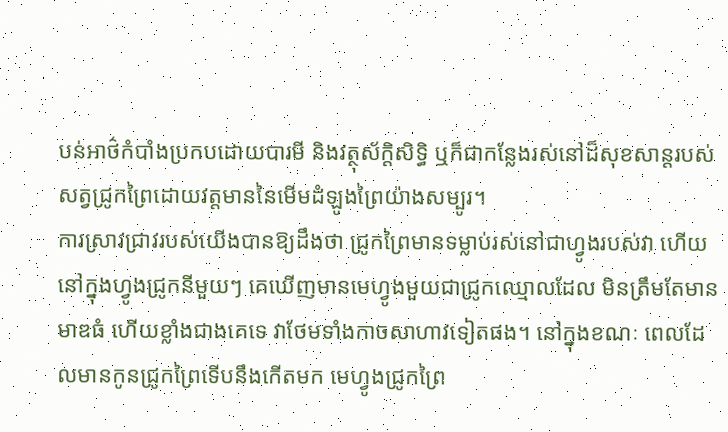បន់អាថ៌កំបាំងប្រកបដោយបារមី និងវត្ថុស័ក្តិសិទ្ធិ ឬក៏ជាកន្លែងរស់នៅដ៏សុខសាន្តរបស់សត្វជ្រូកព្រៃដោយវត្តមាននៃមើមដំឡូងព្រៃយ៉ាងសម្បូរ។
ការស្រាវជ្រាវរបស់យើងបានឱ្យដឹងថា ជ្រូកព្រៃមានទម្លាប់រស់នៅជាហ្វូងរបស់វា ហើយនៅក្នុងហ្វូងជ្រូកនីមួយៗ គេឃើញមានមេហ្វូងមួយជាជ្រូកឈ្មោលដែល មិនត្រឹមតែមានមាឌធំ ហើយខ្លាំងជាងគេទេ វាថែមទាំងកាចសាហាវទៀតផង។ នៅក្នុងខណៈ ពេលដែលមានកូនជ្រូកព្រៃទើបនឹងកើតមក មេហ្វូងជ្រូកព្រៃ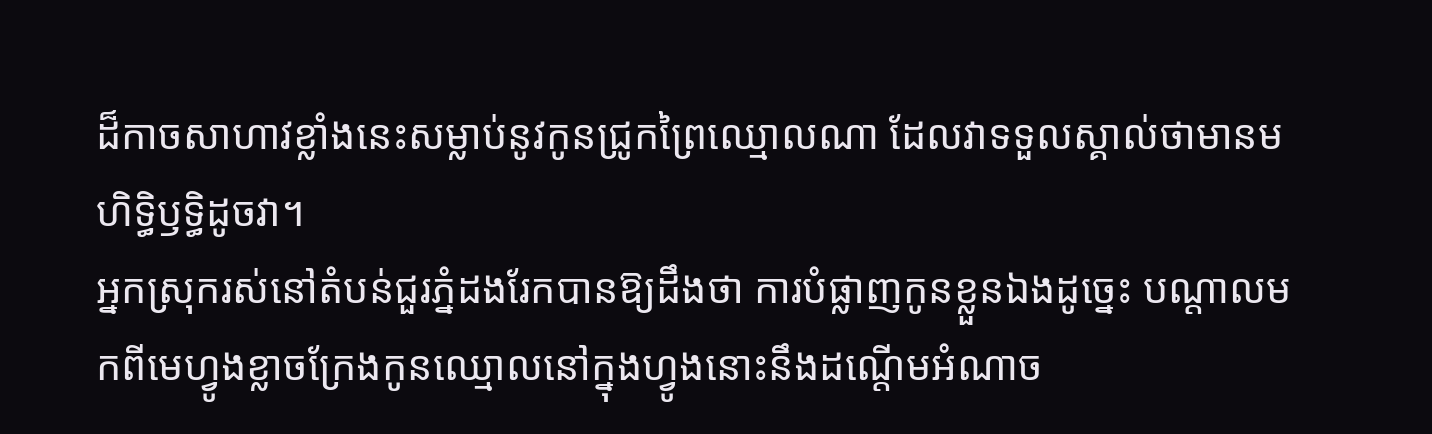ដ៏កាចសាហាវខ្លាំងនេះសម្លាប់នូវកូនជ្រូកព្រៃឈ្មោលណា ដែលវាទទួលស្គាល់ថាមានមហិទ្ធិឫទ្ធិដូចវា។
អ្នកស្រុករស់នៅតំបន់ជួរភ្នំដងរែកបានឱ្យដឹងថា ការបំផ្លាញកូនខ្លួនឯងដូច្នេះ បណ្តាលមកពីមេហ្វូងខ្លាចក្រែងកូនឈ្មោលនៅក្នុងហ្វូងនោះនឹងដណ្តើមអំណាច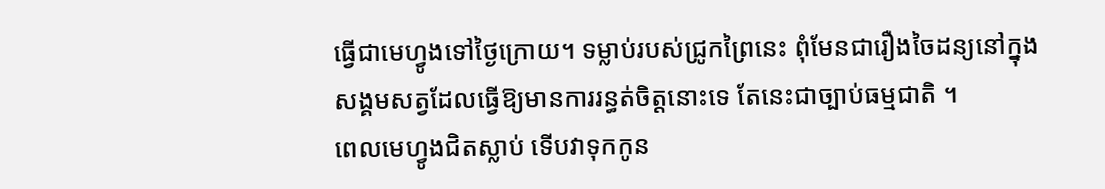ធ្វើជាមេហ្វូងទៅថ្ងៃក្រោយ។ ទម្លាប់របស់ជ្រូកព្រៃនេះ ពុំមែនជារឿងចៃដន្យនៅក្នុងសង្គមសត្វដែលធ្វើឱ្យមានការរន្ធត់ចិត្តនោះទេ តែនេះជាច្បាប់ធម្មជាតិ ។
ពេលមេហ្វូងជិតស្លាប់ ទើបវាទុកកូន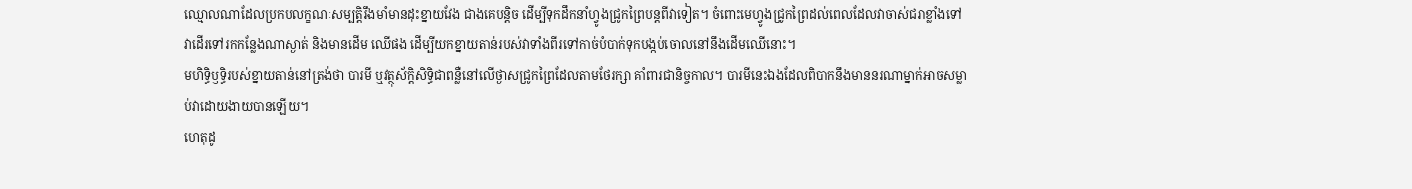ឈ្មោលណាដែលប្រកបលក្ខណៈសម្បត្តិរឹងមាំមានដុះខ្នាយវែង ជាងគេបន្តិច ដើម្បីទុកដឹកនាំហ្វូងជ្រូកព្រៃបន្តពីវាទៀត។ ចំពោះមេហ្វូងជ្រូកព្រៃដល់ពេលដែលវាចាស់ជរាខ្លាំងទៅ វាដើរទៅរកកន្លែងណាស្ងាត់ និងមានដើម ឈើផង ដើម្បីយកខ្នាយតាន់របស់វាទាំងពីរទៅកាច់បំបាក់ទុកបង្កប់ចោលនៅនឹងដើមឈើនោះ។
មហិទ្ធិឫទ្ធិរបស់ខ្នាយតាន់នៅត្រង់ថា បារមី ឬវត្ថុស័ក្តិសិទ្ធិជាពន្លឺនៅលើថ្ងាសជ្រូកព្រៃដែលតាមថែរក្សា គាំពារជានិច្ចកាល។ បារមីនេះឯងដែលពិបាកនឹងមាននរណាម្នាក់អាចសម្លាប់វាដោយងាយបានឡើយ។
ហេតុដូ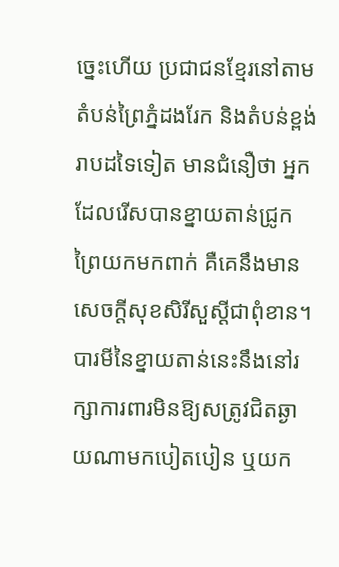ច្នេះហើយ ប្រជាជនខ្មែរនៅតាមតំបន់ព្រៃភ្នំដងរែក និងតំបន់ខ្ពង់រាបដទៃទៀត មានជំនឿថា អ្នកដែលរើសបានខ្នាយតាន់ជ្រូកព្រៃយកមកពាក់ គឺគេនឹងមានសេចក្តីសុខសិរីសួស្តីជាពុំខាន។ បារមីនៃខ្នាយតាន់នេះនឹងនៅរក្សាការពារមិនឱ្យសត្រូវជិតឆ្ងាយណាមកបៀតបៀន ឬយក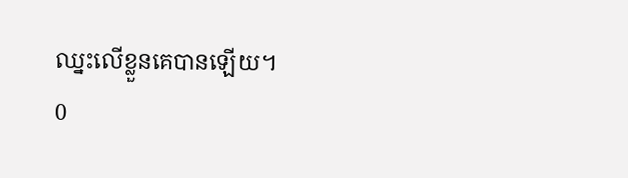ឈ្នះលើខ្លួនគេបានឡើយ។
0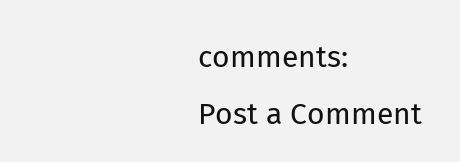comments:
Post a Comment